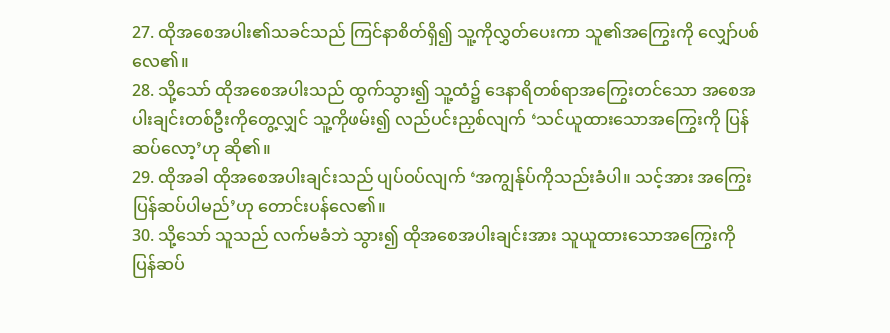27. ထိုအစေအပါး၏သခင်သည် ကြင်နာစိတ်ရှိ၍ သူ့ကိုလွှတ်ပေးကာ သူ၏အကြွေးကို လျှော်ပစ်လေ၏။
28. သို့သော် ထိုအစေအပါးသည် ထွက်သွား၍ သူ့ထံ၌ ဒေနာရိတစ်ရာအကြွေးတင်သော အစေအပါးချင်းတစ်ဦးကိုတွေ့လျှင် သူ့ကိုဖမ်း၍ လည်ပင်းညှစ်လျက် ‘သင်ယူထားသောအကြွေးကို ပြန်ဆပ်လော့’ဟု ဆို၏။
29. ထိုအခါ ထိုအစေအပါးချင်းသည် ပျပ်ဝပ်လျက် ‘အကျွန်ုပ်ကိုသည်းခံပါ။ သင့်အား အကြွေးပြန်ဆပ်ပါမည်’ဟု တောင်းပန်လေ၏။
30. သို့သော် သူသည် လက်မခံဘဲ သွား၍ ထိုအစေအပါးချင်းအား သူယူထားသောအကြွေးကို ပြန်ဆပ်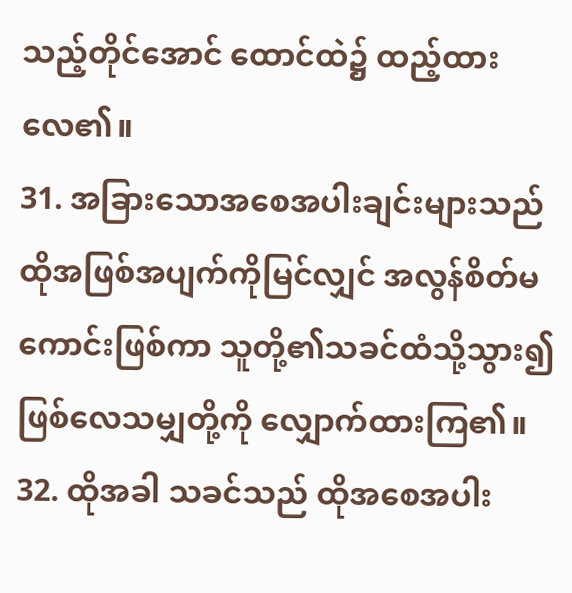သည့်တိုင်အောင် ထောင်ထဲ၌ ထည့်ထားလေ၏။
31. အခြားသောအစေအပါးချင်းများသည် ထိုအဖြစ်အပျက်ကိုမြင်လျှင် အလွန်စိတ်မကောင်းဖြစ်ကာ သူတို့၏သခင်ထံသို့သွား၍ ဖြစ်လေသမျှတို့ကို လျှောက်ထားကြ၏။
32. ထိုအခါ သခင်သည် ထိုအစေအပါး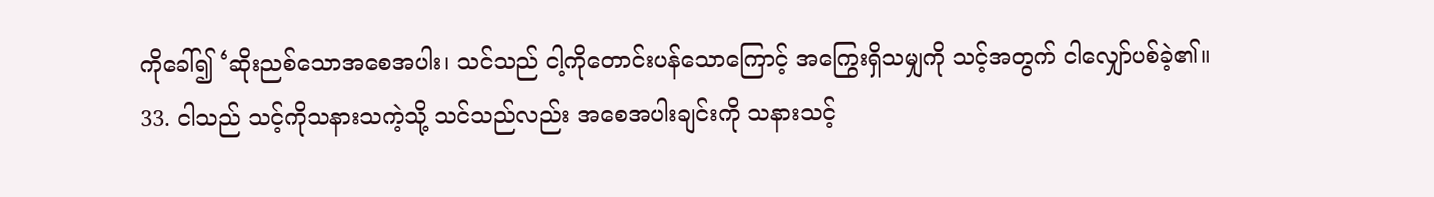ကိုခေါ်၍ ‘ဆိုးညစ်သောအစေအပါး၊ သင်သည် ငါ့ကိုတောင်းပန်သောကြောင့် အကြွေးရှိသမျှကို သင့်အတွက် ငါလျှော်ပစ်ခဲ့၏။
33. ငါသည် သင့်ကိုသနားသကဲ့သို့ သင်သည်လည်း အစေအပါးချင်းကို သနားသင့်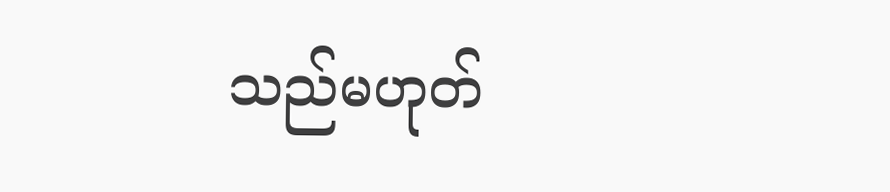သည်မဟုတ်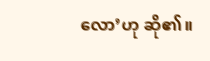လော’ဟု ဆို၏။